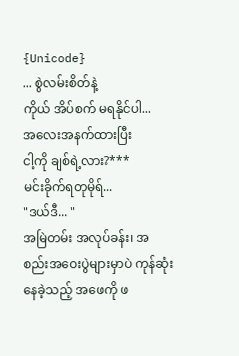{Unicode}
... စွဲလမ်းစိတ်နဲ့
ကိုယ် အိပ်စက် မရနိုင်ပါ...
အလေးအနက်ထားပြီး
ငါ့ကို ချစ်ရဲ့လား?***
မင်းခိုက်ရတုမိုရ်...
"ဒယ်ဒီ... "
အမြဲတမ်း အလုပ်ခန်း၊ အစည်းအဝေးပွဲများမှာပဲ ကုန်ဆုံးနေခဲ့သည့် အဖေကို ဖ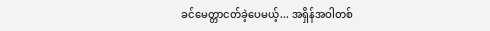ခင်မေတ္တာငတ်ခဲ့ပေမယ့်... အရှိန်အဝါတစ်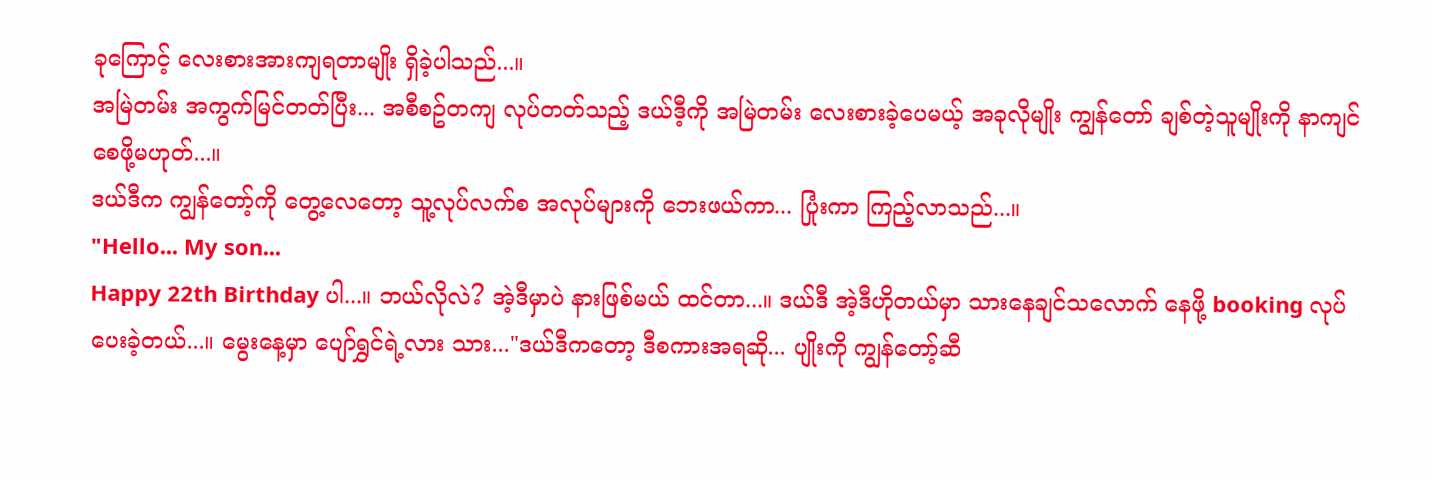ခုကြောင့် လေးစားအားကျရတာမျိုး ရှိခဲ့ပါသည်...။
အမြဲတမ်း အကွက်မြင်တတ်ပြီး... အစီစဥ်တကျ လုပ်တတ်သည့် ဒယ်ဒီ့ကို အမြဲတမ်း လေးစားခဲ့ပေမယ့် အခုလိုမျိုး ကျွန်တော် ချစ်တဲ့သူမျိုးကို နာကျင်စေဖို့မဟုတ်...။
ဒယ်ဒီက ကျွန်တော့်ကို တွေ့လေတော့ သူ့လုပ်လက်စ အလုပ်များကို ဘေးဖယ်ကာ... ပြုံးကာ ကြည့်လာသည်...။
"Hello... My son...
Happy 22th Birthday ပါ...။ ဘယ်လိုလဲ? အဲ့ဒီမှာပဲ နားဖြစ်မယ် ထင်တာ...။ ဒယ်ဒီ အဲ့ဒီဟိုတယ်မှာ သားနေချင်သလောက် နေဖို့ booking လုပ်ပေးခဲ့တယ်...။ မွေးနေ့မှာ ပျော်ရွှင်ရဲ့လား သား..."ဒယ်ဒီကတော့ ဒီစကားအရဆို... ပျိုးကို ကျွန်တော့်ဆီ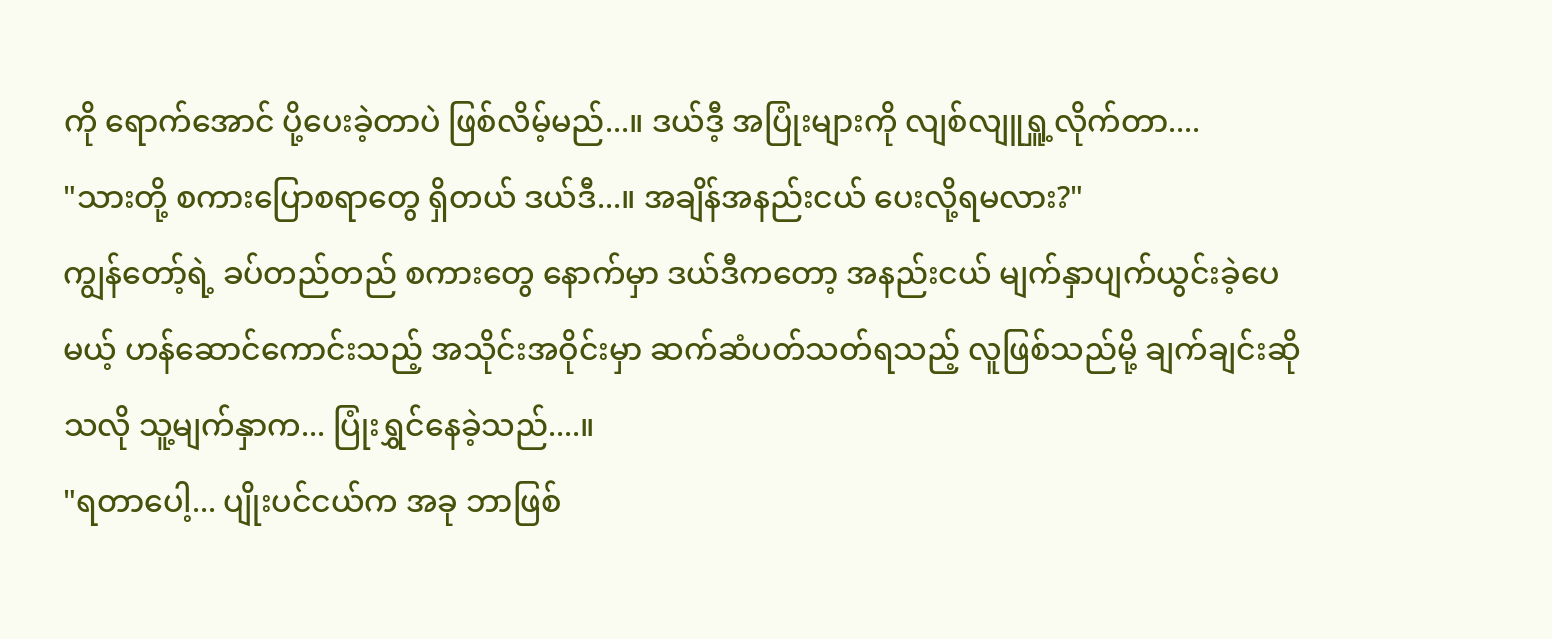ကို ရောက်အောင် ပို့ပေးခဲ့တာပဲ ဖြစ်လိမ့်မည်...။ ဒယ်ဒီ့ အပြုံးများကို လျစ်လျူရှူ့လိုက်တာ....
"သားတို့ စကားပြောစရာတွေ ရှိတယ် ဒယ်ဒီ...။ အချိန်အနည်းငယ် ပေးလို့ရမလား?"
ကျွန်တော့်ရဲ့ ခပ်တည်တည် စကားတွေ နောက်မှာ ဒယ်ဒီကတော့ အနည်းငယ် မျက်နှာပျက်ယွင်းခဲ့ပေမယ့် ဟန်ဆောင်ကောင်းသည့် အသိုင်းအဝိုင်းမှာ ဆက်ဆံပတ်သတ်ရသည့် လူဖြစ်သည်မို့ ချက်ချင်းဆိုသလို သူ့မျက်နှာက... ပြုံးရွှင်နေခဲ့သည်....။
"ရတာပေါ့... ပျိုးပင်ငယ်က အခု ဘာဖြစ်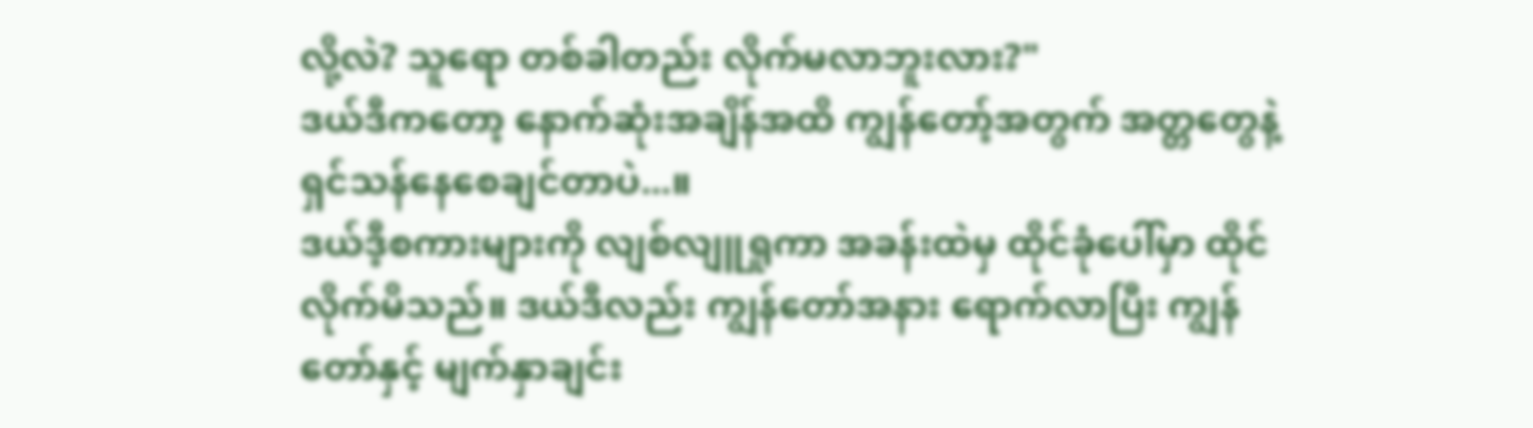လို့လဲ? သူရော တစ်ခါတည်း လိုက်မလာဘူးလား?"
ဒယ်ဒီကတော့ နောက်ဆုံးအချိန်အထိ ကျွန်တော့်အတွက် အတ္တတွေနဲ့ ရှင်သန်နေစေချင်တာပဲ...။
ဒယ်ဒီ့စကားများကို လျစ်လျူရှုကာ အခန်းထဲမှ ထိုင်ခုံပေါ်မှာ ထိုင်လိုက်မိသည်။ ဒယ်ဒီလည်း ကျွန်တော်အနား ရောက်လာပြီး ကျွန်တော်နှင့် မျက်နှာချင်း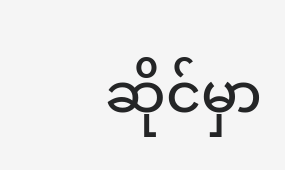ဆိုင်မှာ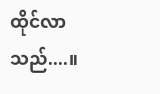ထိုင်လာသည်....။